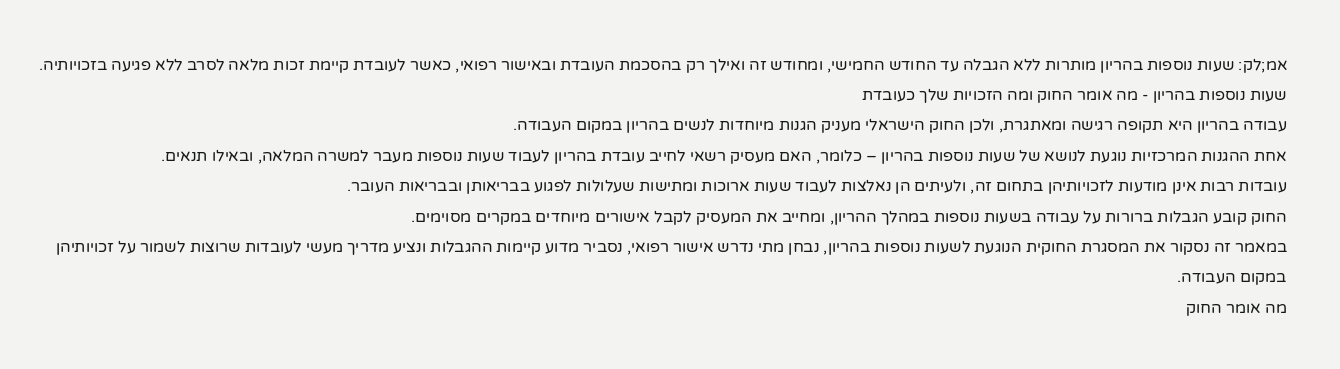אמ;לק: שעות נוספות בהריון מותרות ללא הגבלה עד החודש החמישי, ומחודש זה ואילך רק בהסכמת העובדת ובאישור רפואי, כאשר לעובדת קיימת זכות מלאה לסרב ללא פגיעה בזכויותיה.
שעות נוספות בהריון - מה אומר החוק ומה הזכויות שלך כעובדת
עבודה בהריון היא תקופה רגישה ומאתגרת, ולכן החוק הישראלי מעניק הגנות מיוחדות לנשים בהריון במקום העבודה.
אחת ההגנות המרכזיות נוגעת לנושא של שעות נוספות בהריון – כלומר, האם מעסיק רשאי לחייב עובדת בהריון לעבוד שעות נוספות מעבר למשרה המלאה, ובאילו תנאים.
עובדות רבות אינן מודעות לזכויותיהן בתחום זה, ולעיתים הן נאלצות לעבוד שעות ארוכות ומתישות שעלולות לפגוע בבריאותן ובבריאות העובר.
החוק קובע הגבלות ברורות על עבודה בשעות נוספות במהלך ההריון, ומחייב את המעסיק לקבל אישורים מיוחדים במקרים מסוימים.
במאמר זה נסקור את המסגרת החוקית הנוגעת לשעות נוספות בהריון, נבחן מתי נדרש אישור רפואי, נסביר מדוע קיימות ההגבלות ונציע מדריך מעשי לעובדות שרוצות לשמור על זכויותיהן במקום העבודה.
מה אומר החוק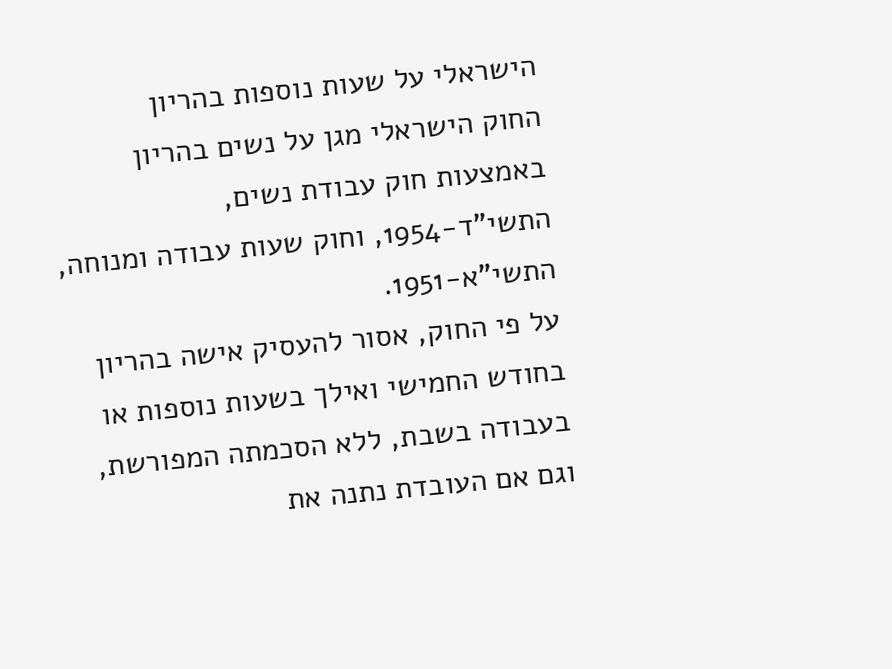הישראלי על שעות נוספות בהריון
החוק הישראלי מגן על נשים בהריון באמצעות חוק עבודת נשים, התשי"ד-1954, וחוק שעות עבודה ומנוחה, התשי"א-1951.
על פי החוק, אסור להעסיק אישה בהריון בחודש החמישי ואילך בשעות נוספות או בעבודה בשבת, ללא הסכמתה המפורשת, וגם אם העובדת נתנה את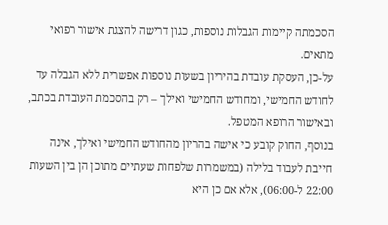הסכמתה קיימות הגבלות נוספות, כגון דרישה להצגת אישור רפואי מתאים.
על-כן, העסקת עובדת בהיריון בשעות נוספות אפשרית ללא הגבלה עד לחודש החמישי, ומחודש החמישי ואילך – רק בהסכמת העובדת בכתב, ובאישור הרופא המטפל.
בנוסף, החוק קובע כי אישה בהריון מהחודש החמישי ואילך, אינה חייבת לעבוד בלילה (במשמרות שלפחות שעתיים מתוכן הן בין השעות 22:00 ל-06:00), אלא אם כן היא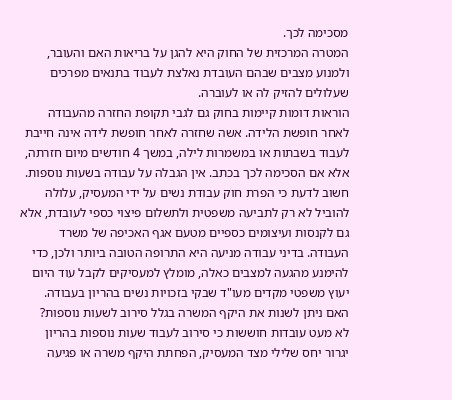מסכימה לכך.
המטרה המרכזית של החוק היא להגן על בריאות האם והעובר, ולמנוע מצבים שבהם העובדת נאלצת לעבוד בתנאים מפרכים שעלולים להזיק לה או לעוברה.
הוראות דומות קיימות בחוק גם לגבי תקופת החזרה מהעבודה לאחר חופשת הלידה. אשה שחזרה לאחר חופשת לידה אינה חייבת לעבוד בשבתות או במשמרות לילה, במשך 4 חודשים מיום חזרתה, אלא אם הסכימה לכך בכתב. אין הגבלה על עבודה בשעות נוספות.
חשוב לדעת כי הפרת חוק עבודת נשים על ידי המעסיק, עלולה להוביל לא רק לתביעה משפטית ולתשלום פיצוי כספי לעובדת, אלא גם לקנסות ועיצומים כספיים מטעם אגף האכיפה של משרד העבודה. בדיני עבודה מניעה היא התרופה הטובה ביותר ולכן, כדי להימנע מהגעה למצבים כאלה, מומלץ למעסיקים לקבל עוד היום יעוץ משפטי מקדים מעו"ד שבקי בזכויות נשים בהריון בעבודה.
האם ניתן לשנות את היקף המשרה בגלל סירוב לשעות נוספות?
לא מעט עובדות חוששות כי סירוב לעבוד שעות נוספות בהריון יגרור יחס שלילי מצד המעסיק, הפחתת היקף משרה או פגיעה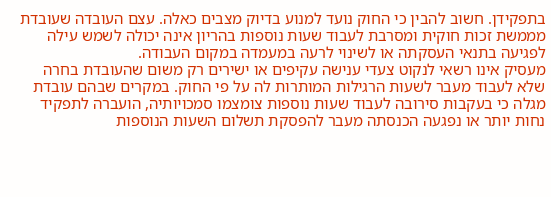בתפקידן. חשוב להבין כי החוק נועד למנוע בדיוק מצבים כאלה. עצם העובדה שעובדת מממשת זכות חוקית ומסרבת לעבוד שעות נוספות בהריון אינה יכולה לשמש עילה לפגיעה בתנאי העסקתה או לשינוי לרעה במעמדה במקום העבודה.
מעסיק אינו רשאי לנקוט צעדי ענישה עקיפים או ישירים רק משום שהעובדת בחרה שלא לעבוד מעבר לשעות הרגילות המותרות לה על פי החוק. במקרים שבהם עובדת מגלה כי בעקבות סירובה לעבוד שעות נוספות צומצמו סמכויותיה, הועברה לתפקיד נחות יותר או נפגעה הכנסתה מעבר להפסקת תשלום השעות הנוספות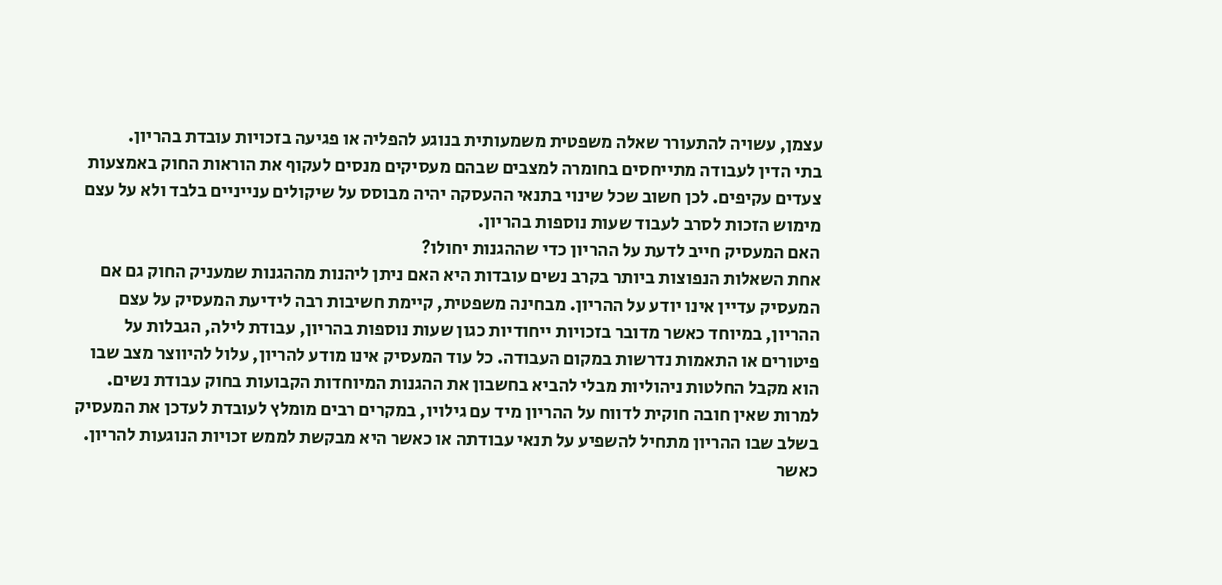עצמן, עשויה להתעורר שאלה משפטית משמעותית בנוגע להפליה או פגיעה בזכויות עובדת בהריון.
בתי הדין לעבודה מתייחסים בחומרה למצבים שבהם מעסיקים מנסים לעקוף את הוראות החוק באמצעות צעדים עקיפים. לכן חשוב שכל שינוי בתנאי ההעסקה יהיה מבוסס על שיקולים ענייניים בלבד ולא על עצם מימוש הזכות לסרב לעבוד שעות נוספות בהריון.
האם המעסיק חייב לדעת על ההריון כדי שההגנות יחולו?
אחת השאלות הנפוצות ביותר בקרב נשים עובדות היא האם ניתן ליהנות מההגנות שמעניק החוק גם אם המעסיק עדיין אינו יודע על ההריון. מבחינה משפטית, קיימת חשיבות רבה לידיעת המעסיק על עצם ההריון, במיוחד כאשר מדובר בזכויות ייחודיות כגון שעות נוספות בהריון, עבודת לילה, הגבלות על פיטורים או התאמות נדרשות במקום העבודה. כל עוד המעסיק אינו מודע להריון, עלול להיווצר מצב שבו הוא מקבל החלטות ניהוליות מבלי להביא בחשבון את ההגנות המיוחדות הקבועות בחוק עבודת נשים.
למרות שאין חובה חוקית לדווח על ההריון מיד עם גילויו, במקרים רבים מומלץ לעובדת לעדכן את המעסיק בשלב שבו ההריון מתחיל להשפיע על תנאי עבודתה או כאשר היא מבקשת לממש זכויות הנוגעות להריון. כאשר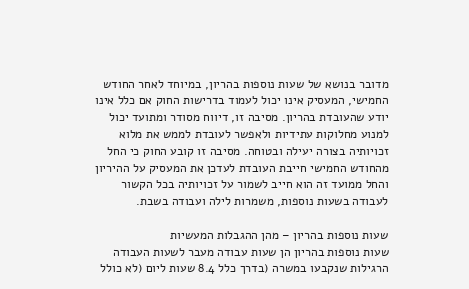מדובר בנושא של שעות נוספות בהריון, במיוחד לאחר החודש החמישי, המעסיק אינו יכול לעמוד בדרישות החוק אם כלל אינו יודע שהעובדת בהריון. מסיבה זו, דיווח מסודר ומתועד יכול למנוע מחלוקות עתידיות ולאפשר לעובדת לממש את מלוא זכויותיה בצורה יעילה ובטוחה. מסיבה זו קובע החוק כי החל מהחודש החמישי חייבת העובדת לעדכן את המעסיק על ההיריון והחל ממועד זה הוא חייב לשמור על זכויותיה בכל הקשור לעבודה בשעות נוספות, משמרות לילה ועבודה בשבת.

שעות נוספות בהריון – מהן ההגבלות המעשיות
שעות נוספות בהריון הן שעות עבודה מעבר לשעות העבודה הרגילות שנקבעו במשרה (בדרך כלל 8.4 שעות ליום (לא כולל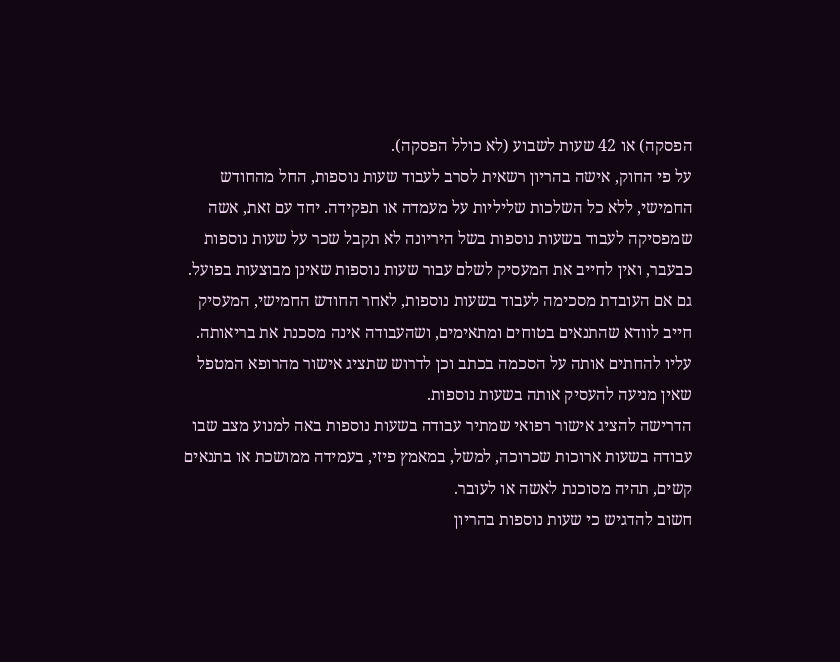הפסקה) או 42 שעות לשבוע (לא כולל הפסקה).
על פי החוק, אישה בהריון רשאית לסרב לעבוד שעות נוספות, החל מהחודש החמישי, ללא כל השלכות שליליות על מעמדה או תפקידה. יחד עם זאת, אשה שמפסיקה לעבוד בשעות נוספות בשל היריונה לא תקבל שכר על שעות נוספות כבעבר, ואין לחייב את המעסיק לשלם עבור שעות נוספות שאינן מבוצעות בפועל.
גם אם העובדת מסכימה לעבוד בשעות נוספות, לאחר החודש החמישי, המעסיק חייב לוודא שהתנאים בטוחים ומתאימים, ושהעבודה אינה מסכנת את בריאותה. עליו להחתים אותה על הסכמה בכתב וכן לדרוש שתציג אישור מהרופא המטפל שאין מניעה להעסיק אותה בשעות נוספות.
הדרישה להציג אישור רפואי שמתיר עבודה בשעות נוספות באה למנוע מצב שבו עבודה בשעות ארוכות שכרוכה, למשל, במאמץ פיזי, בעמידה ממושכת או בתנאים קשים, תהיה מסוכנת לאשה או לעובר.
חשוב להדגיש כי שעות נוספות בהריון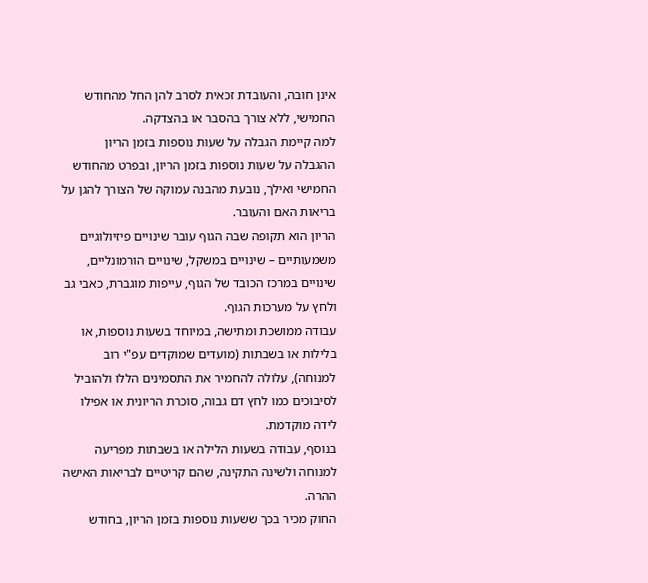אינן חובה, והעובדת זכאית לסרב להן החל מהחודש החמישי, ללא צורך בהסבר או בהצדקה.
למה קיימת הגבלה על שעות נוספות בזמן הריון
ההגבלה על שעות נוספות בזמן הריון, ובפרט מהחודש החמישי ואילך, נובעת מהבנה עמוקה של הצורך להגן על בריאות האם והעובר.
הריון הוא תקופה שבה הגוף עובר שינויים פיזיולוגיים משמעותיים – שינויים במשקל, שינויים הורמונליים, שינויים במרכז הכובד של הגוף, עייפות מוגברת, כאבי גב ולחץ על מערכות הגוף.
עבודה ממושכת ומתישה, במיוחד בשעות נוספות, או בלילות או בשבתות (מועדים שמוקדים עפ"י רוב למנוחה), עלולה להחמיר את התסמינים הללו ולהוביל לסיבוכים כמו לחץ דם גבוה, סוכרת הריונית או אפילו לידה מוקדמת.
בנוסף, עבודה בשעות הלילה או בשבתות מפריעה למנוחה ולשינה התקינה, שהם קריטיים לבריאות האישה ההרה.
החוק מכיר בכך ששעות נוספות בזמן הריון, בחודש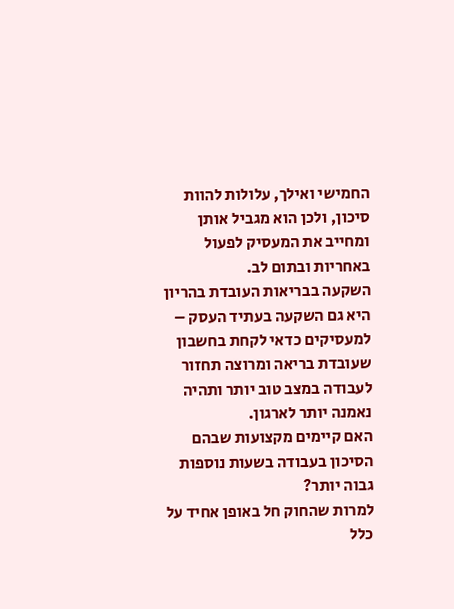החמישי ואילך, עלולות להוות סיכון, ולכן הוא מגביל אותן ומחייב את המעסיק לפעול באחריות ובתום לב.
השקעה בבריאות העובדת בהריון היא גם השקעה בעתיד העסק – למעסיקים כדאי לקחת בחשבון שעובדת בריאה ומרוצה תחזור לעבודה במצב טוב יותר ותהיה נאמנה יותר לארגון.
האם קיימים מקצועות שבהם הסיכון בעבודה בשעות נוספות גבוה יותר?
למרות שהחוק חל באופן אחיד על כלל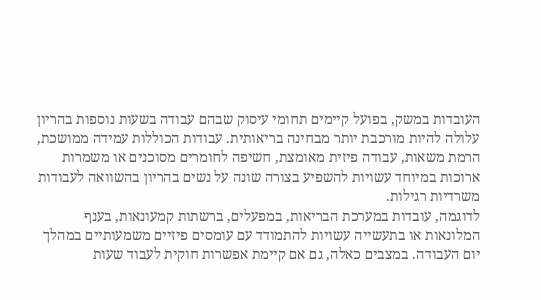העובדות במשק, בפועל קיימים תחומי עיסוק שבהם עבודה בשעות נוספות בהריון עלולה להיות מורכבת יותר מבחינה בריאותית. עבודות הכוללות עמידה ממושכת, הרמת משאות, עבודה פיזית מאומצת, חשיפה לחומרים מסוכנים או משמרות ארוכות במיוחד עשויות להשפיע בצורה שונה על נשים בהריון בהשוואה לעבודות משרדיות רגילות.
לדוגמה, עובדות במערכת הבריאות, במפעלים, ברשתות קמעונאות, בענף המלונאות או בתעשייה עשויות להתמודד עם עומסים פיזיים משמעותיים במהלך יום העבודה. במצבים כאלה, גם אם קיימת אפשרות חוקית לעבוד שעות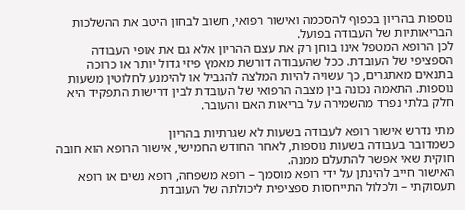נוספות בהריון בכפוף להסכמה ואישור רפואי, חשוב לבחון היטב את ההשלכות הבריאותיות של העבודה בפועל.
לכן הרופא המטפל אינו בוחן רק את עצם ההריון אלא גם את אופי העבודה הספציפי של העובדת. ככל שהעבודה דורשת מאמץ פיזי גדול יותר או כרוכה בתנאים מאתגרים, כך עשויה להיות המלצה להגביל או להימנע לחלוטין משעות נוספות. התאמה נכונה בין מצבה הרפואי של העובדת לבין דרישות התפקיד היא חלק בלתי נפרד מהשמירה על בריאות האם והעובר.

מתי נדרש אישור רופא לעבודה בשעות לא שגרתיות בהריון
כשמדובר בעבודה בשעות נוספות, לאחר החודש החמישי, אישור הרופא הוא חובה חוקית שאי אפשר להתעלם ממנה.
האישור חייב להינתן על ידי רופא מוסמך – רופא משפחה, רופא נשים או רופא תעסוקתי – ולכלול התייחסות ספציפית ליכולתה של העובדת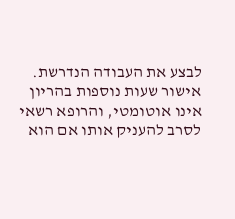לבצע את העבודה הנדרשת.
אישור שעות נוספות בהריון אינו אוטומטי, והרופא רשאי לסרב להעניק אותו אם הוא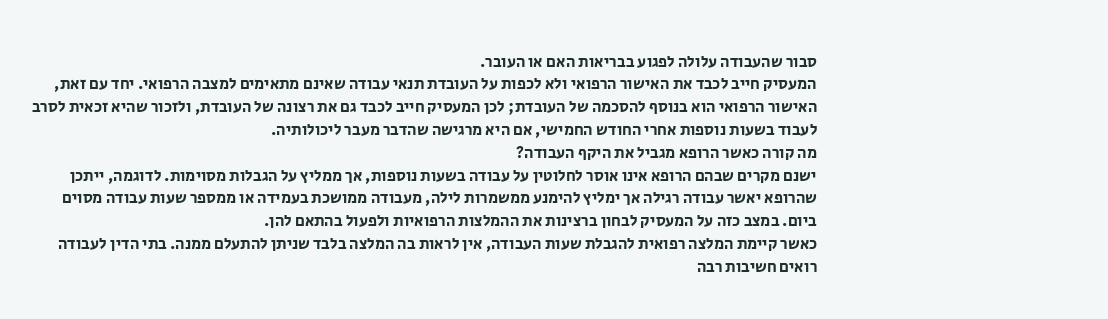סבור שהעבודה עלולה לפגוע בבריאות האם או העובר.
המעסיק חייב לכבד את האישור הרפואי ולא לכפות על העובדת תנאי עבודה שאינם מתאימים למצבה הרפואי. יחד עם זאת, האישור הרפואי הוא בנוסף להסכמה של העובדת; לכן המעסיק חייב לכבד גם את רצונה של העובדת, ולזכור שהיא זכאית לסרב לעבוד בשעות נוספות אחרי החודש החמישי, אם היא מרגישה שהדבר מעבר ליכולותיה.
מה קורה כאשר הרופא מגביל את היקף העבודה?
ישנם מקרים שבהם הרופא אינו אוסר לחלוטין על עבודה בשעות נוספות, אך ממליץ על הגבלות מסוימות. לדוגמה, ייתכן שהרופא יאשר עבודה רגילה אך ימליץ להימנע ממשמרות לילה, מעבודה ממושכת בעמידה או ממספר שעות עבודה מסוים ביום. במצב כזה על המעסיק לבחון ברצינות את ההמלצות הרפואיות ולפעול בהתאם להן.
כאשר קיימת המלצה רפואית להגבלת שעות העבודה, אין לראות בה המלצה בלבד שניתן להתעלם ממנה. בתי הדין לעבודה רואים חשיבות רבה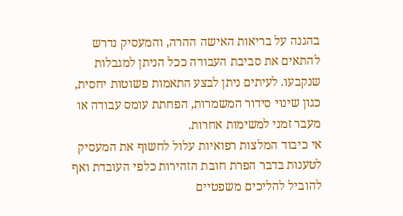בהגנה על בריאות האישה ההרה, והמעסיק נדרש להתאים את סביבת העבודה ככל הניתן למגבלות שנקבעו. לעיתים ניתן לבצע התאמות פשוטות יחסית, כגון שינוי סידור המשמרות, הפחתת עומס עבודה או מעבר זמני למשימות אחרות.
אי כיבוד המלצות רפואיות עלול לחשוף את המעסיק לטענות בדבר הפרת חובת הזהירות כלפי העובדת ואף להוביל להליכים משפטיים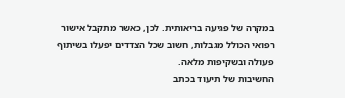במקרה של פגיעה בריאותית. לכן, כאשר מתקבל אישור רפואי הכולל מגבלות, חשוב שכל הצדדים יפעלו בשיתוף פעולה ובשקיפות מלאה.
החשיבות של תיעוד בכתב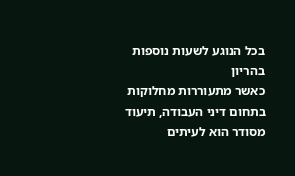בכל הנוגע לשעות נוספות בהריון
כאשר מתעוררות מחלוקות בתחום דיני העבודה, תיעוד מסודר הוא לעיתים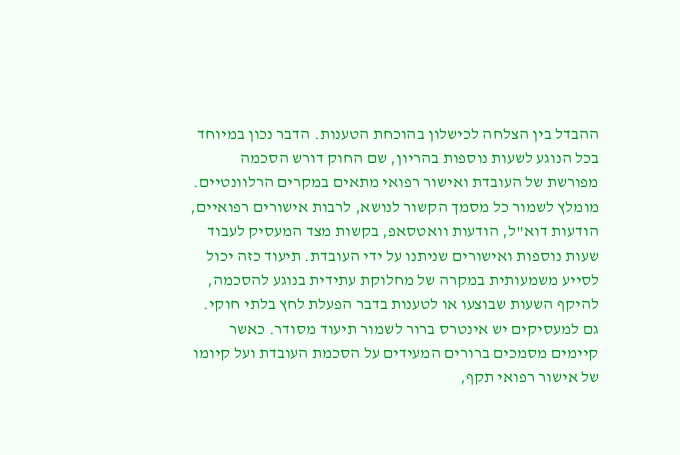ההבדל בין הצלחה לכישלון בהוכחת הטענות. הדבר נכון במיוחד בכל הנוגע לשעות נוספות בהריון, שם החוק דורש הסכמה מפורשת של העובדת ואישור רפואי מתאים במקרים הרלוונטיים.
מומלץ לשמור כל מסמך הקשור לנושא, לרבות אישורים רפואיים, הודעות דוא"ל, הודעות וואטסאפ, בקשות מצד המעסיק לעבוד שעות נוספות ואישורים שניתנו על ידי העובדת. תיעוד כזה יכול לסייע משמעותית במקרה של מחלוקת עתידית בנוגע להסכמה, להיקף השעות שבוצעו או לטענות בדבר הפעלת לחץ בלתי חוקי.
גם למעסיקים יש אינטרס ברור לשמור תיעוד מסודר. כאשר קיימים מסמכים ברורים המעידים על הסכמת העובדת ועל קיומו של אישור רפואי תקף,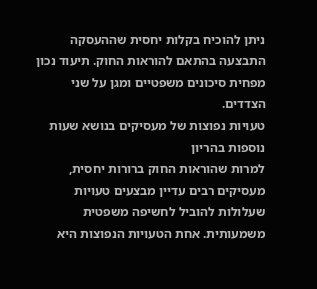ניתן להוכיח בקלות יחסית שההעסקה התבצעה בהתאם להוראות החוק. תיעוד נכון מפחית סיכונים משפטיים ומגן על שני הצדדים.
טעויות נפוצות של מעסיקים בנושא שעות נוספות בהריון
למרות שהוראות החוק ברורות יחסית, מעסיקים רבים עדיין מבצעים טעויות שעלולות להוביל לחשיפה משפטית משמעותית. אחת הטעויות הנפוצות היא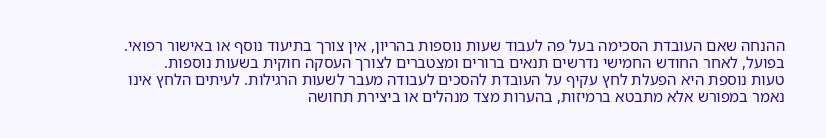ההנחה שאם העובדת הסכימה בעל פה לעבוד שעות נוספות בהריון, אין צורך בתיעוד נוסף או באישור רפואי. בפועל, לאחר החודש החמישי נדרשים תנאים ברורים ומצטברים לצורך העסקה חוקית בשעות נוספות.
טעות נוספת היא הפעלת לחץ עקיף על העובדת להסכים לעבודה מעבר לשעות הרגילות. לעיתים הלחץ אינו נאמר במפורש אלא מתבטא ברמיזות, בהערות מצד מנהלים או ביצירת תחושה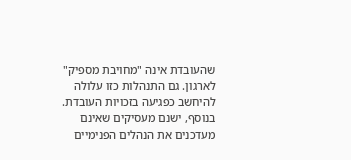שהעובדת אינה "מחויבת מספיק" לארגון. גם התנהלות כזו עלולה להיחשב כפגיעה בזכויות העובדת.
בנוסף, ישנם מעסיקים שאינם מעדכנים את הנהלים הפנימיים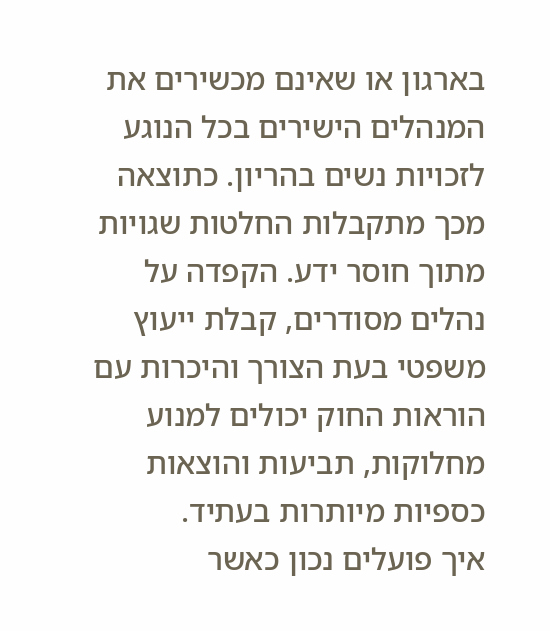בארגון או שאינם מכשירים את המנהלים הישירים בכל הנוגע לזכויות נשים בהריון. כתוצאה מכך מתקבלות החלטות שגויות מתוך חוסר ידע. הקפדה על נהלים מסודרים, קבלת ייעוץ משפטי בעת הצורך והיכרות עם הוראות החוק יכולים למנוע מחלוקות, תביעות והוצאות כספיות מיותרות בעתיד.
איך פועלים נכון כאשר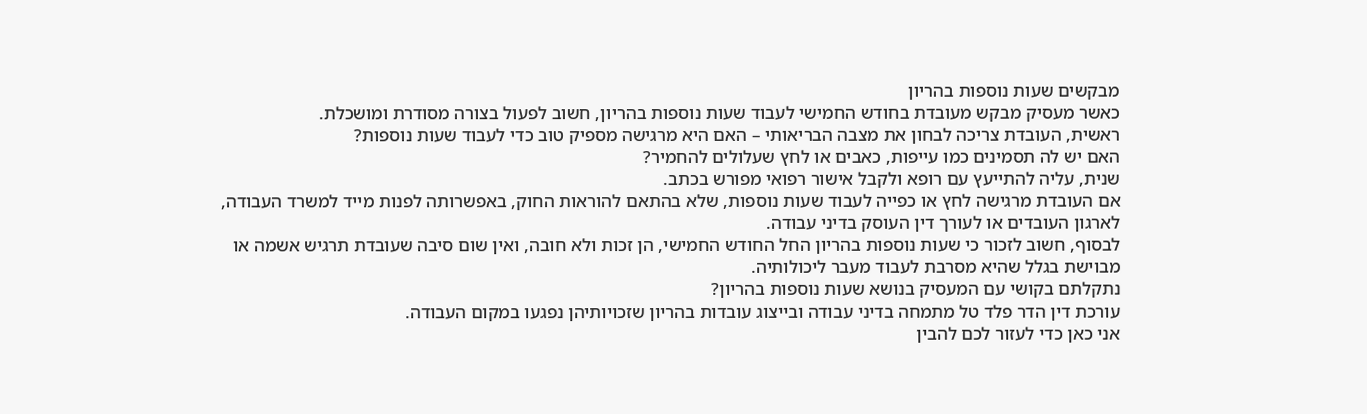מבקשים שעות נוספות בהריון
כאשר מעסיק מבקש מעובדת בחודש החמישי לעבוד שעות נוספות בהריון, חשוב לפעול בצורה מסודרת ומושכלת.
ראשית, העובדת צריכה לבחון את מצבה הבריאותי – האם היא מרגישה מספיק טוב כדי לעבוד שעות נוספות?
האם יש לה תסמינים כמו עייפות, כאבים או לחץ שעלולים להחמיר?
שנית, עליה להתייעץ עם רופא ולקבל אישור רפואי מפורש בכתב.
אם העובדת מרגישה לחץ או כפייה לעבוד שעות נוספות, שלא בהתאם להוראות החוק, באפשרותה לפנות מייד למשרד העבודה, לארגון העובדים או לעורך דין העוסק בדיני עבודה.
לבסוף, חשוב לזכור כי שעות נוספות בהריון החל החודש החמישי, הן זכות ולא חובה, ואין שום סיבה שעובדת תרגיש אשמה או מבוישת בגלל שהיא מסרבת לעבוד מעבר ליכולותיה.
נתקלתם בקושי עם המעסיק בנושא שעות נוספות בהריון?
עורכת דין הדר פלד טל מתמחה בדיני עבודה ובייצוג עובדות בהריון שזכויותיהן נפגעו במקום העבודה.
אני כאן כדי לעזור לכם להבין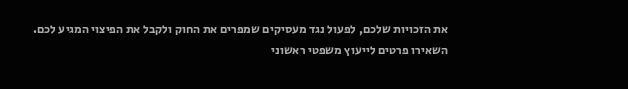את הזכויות שלכם, לפעול נגד מעסיקים שמפרים את החוק ולקבל את הפיצוי המגיע לכם.
השאירו פרטים לייעוץ משפטי ראשוני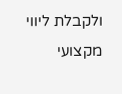ולקבלת ליווי מקצועי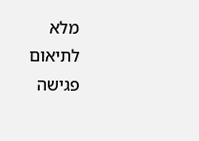מלא
לתיאום פגישה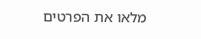מלאו את הפרטים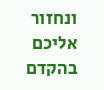ונחזור אליכם בהקדם